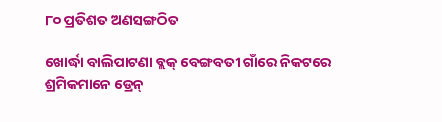୮୦ ପ୍ରତିଶତ ଅଣସଙ୍ଗଠିତ

ଖୋର୍ଦ୍ଧା ବାଲିପାଟଣା ବ୍ଲକ୍‌ ବେଙ୍ଗବତୀ ଗାଁରେ ନିକଟରେ ଶ୍ରମିକମାନେ ଡ୍ରେନ୍‌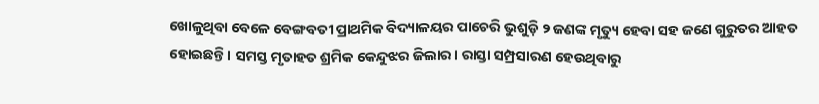ଖୋଳୁଥିବା ବେଳେ ବେଙ୍ଗବତୀ ପ୍ରାଥମିକ ବିଦ୍ୟାଳୟର ପାଚେରି ଭୁଶୁଡ଼ି ୨ ଜଣଙ୍କ ମୃତ୍ୟୁ ହେବା ସହ ଜଣେ ଗୁରୁତର ଆହତ ହୋଇଛନ୍ତି। ସମସ୍ତ ମୃତାହତ ଶ୍ରମିକ କେନ୍ଦୁଝର ଜିଲାର। ରାସ୍ତା ସମ୍ପ୍ରସାରଣ ହେଉଥିବାରୁ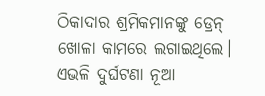ଠିକାଦାର ଶ୍ରମିକମାନଙ୍କୁ ଡ୍ରେନ୍‌ ଖୋଳା କାମରେ ଲଗାଇଥିଲେ। ଏଭଳି ଦୁର୍ଘଟଣା ନୂଆ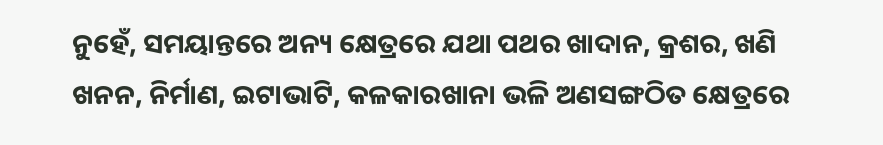ନୁହେଁ, ସମୟାନ୍ତରେ ଅନ୍ୟ କ୍ଷେତ୍ରରେ ଯଥା ପଥର ଖାଦାନ, କ୍ରଶର, ଖଣି ଖନନ, ନିର୍ମାଣ, ଇଟାଭାଟି, କଳକାରଖାନା ଭଳି ଅଣସଙ୍ଗଠିତ କ୍ଷେତ୍ରରେ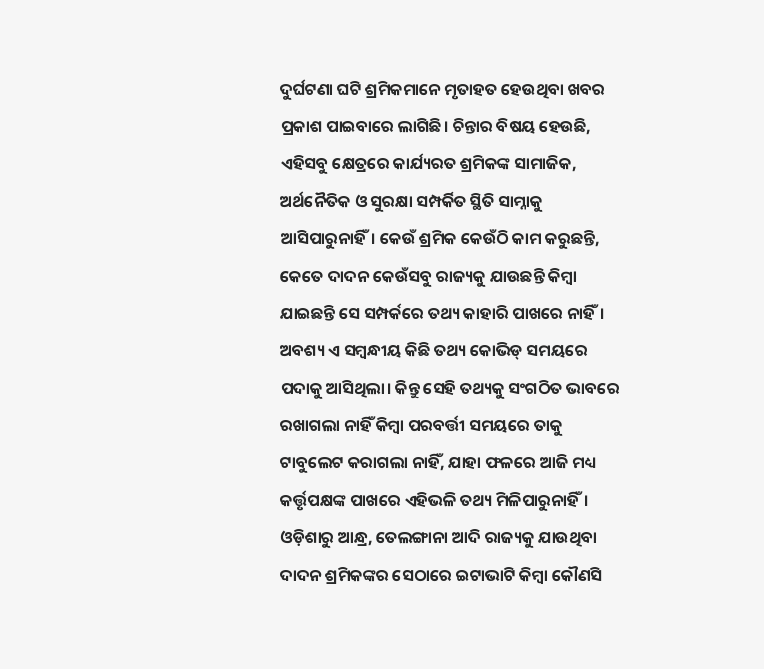ଦୁର୍ଘଟଣା ଘଟି ଶ୍ରମିକମାନେ ମୃତାହତ ହେଉଥିବା ଖବର ପ୍ରକାଶ ପାଇବାରେ ଲାଗିଛି। ଚିନ୍ତାର ବିଷୟ ହେଉଛି, ଏହିସବୁ କ୍ଷେତ୍ରରେ କାର୍ଯ୍ୟରତ ଶ୍ରମିକଙ୍କ ସାମାଜିକ, ଅର୍ଥନୈତିକ ଓ ସୁରକ୍ଷା ସମ୍ପର୍କିତ ସ୍ଥିତି ସାମ୍ନାକୁ ଆସିପାରୁନାହିଁ। କେଉଁ ଶ୍ରମିକ କେଉଁଠି କାମ କରୁଛନ୍ତି, କେତେ ଦାଦନ କେଉଁସବୁ ରାଜ୍ୟକୁ ଯାଉଛନ୍ତି କିମ୍ବା ଯାଇଛନ୍ତି ସେ ସମ୍ପର୍କରେ ତଥ୍ୟ କାହାରି ପାଖରେ ନାହିଁ। ଅବଶ୍ୟ ଏ ସମ୍ବନ୍ଧୀୟ କିଛି ତଥ୍ୟ କୋଭିଡ୍‌ ସମୟରେ ପଦାକୁ ଆସିଥିଲା। କିନ୍ତୁ ସେହି ତଥ୍ୟକୁ ସଂଗଠିତ ଭାବରେ ରଖାଗଲା ନାହିଁ କିମ୍ବା ପରବର୍ତ୍ତୀ ସମୟରେ ତାକୁ ଟାବୁଲେଟ କରାଗଲା ନାହିଁ, ଯାହା ଫଳରେ ଆଜି ମଧ୍ୟ କର୍ତ୍ତୃପକ୍ଷଙ୍କ ପାଖରେ ଏହିଭଳି ତଥ୍ୟ ମିଳିପାରୁନାହିଁ। ଓଡ଼ିଶାରୁ ଆନ୍ଧ୍ର, ତେଲଙ୍ଗାନା ଆଦି ରାଜ୍ୟକୁ ଯାଉଥିବା ଦାଦନ ଶ୍ରମିକଙ୍କର ସେଠାରେ ଇଟାଭାଟି କିମ୍ବା କୌଣସି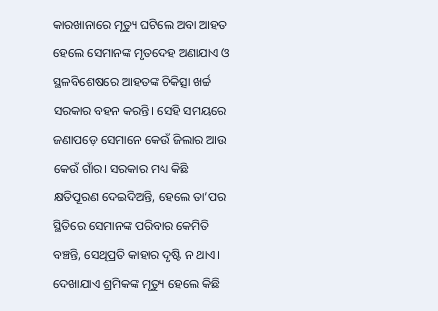କାରଖାନାରେ ମୃତ୍ୟୁ ଘଟିଲେ ଅବା ଆହତ ହେଲେ ସେମାନଙ୍କ ମୃତଦେହ ଅଣାଯାଏ ଓ ସ୍ଥଳବିଶେଷରେ ଆହତଙ୍କ ଚିକିତ୍ସା ଖର୍ଚ୍ଚ ସରକାର ବହନ କରନ୍ତି। ସେହି ସମୟରେ ଜଣାପଡ଼େ ସେମାନେ କେଉଁ ଜିଲାର ଆଉ କେଉଁ ଗାଁର। ସରକାର ମଧ୍ୟ କିଛି କ୍ଷତିପୂରଣ ଦେଇଦିଅନ୍ତି, ହେଲେ ତା’ପର ସ୍ଥିତିରେ ସେମାନଙ୍କ ପରିବାର କେମିତି ବଞ୍ଚନ୍ତି, ସେଥିପ୍ରତି କାହାର ଦୃଷ୍ଟି ନ ଥାଏ।
ଦେଖାଯାଏ ଶ୍ରମିକଙ୍କ ମୃତ୍ୟୁ ହେଲେ କିଛି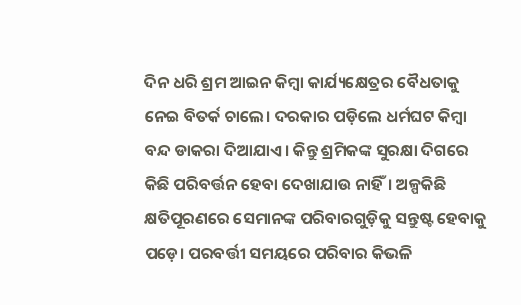ଦିନ ଧରି ଶ୍ରମ ଆଇନ କିମ୍ବା କାର୍ଯ୍ୟକ୍ଷେତ୍ରର ବୈଧତାକୁ ନେଇ ବିତର୍କ ଚାଲେ। ଦରକାର ପଡ଼ିଲେ ଧର୍ମଘଟ କିମ୍ବା ବନ୍ଦ ଡାକରା ଦିଆଯାଏ। କିନ୍ତୁ ଶ୍ରମିକଙ୍କ ସୁରକ୍ଷା ଦିଗରେ କିଛି ପରିବର୍ତ୍ତନ ହେବା ଦେଖାଯାଉ ନାହିଁ। ଅଳ୍ପକିଛି କ୍ଷତିପୂରଣରେ ସେମାନଙ୍କ ପରିବାରଗୁଡ଼ିକୁ ସନ୍ତୁଷ୍ଟ ହେବାକୁ ପଡ଼େ। ପରବର୍ତ୍ତୀ ସମୟରେ ପରିବାର କିଭଳି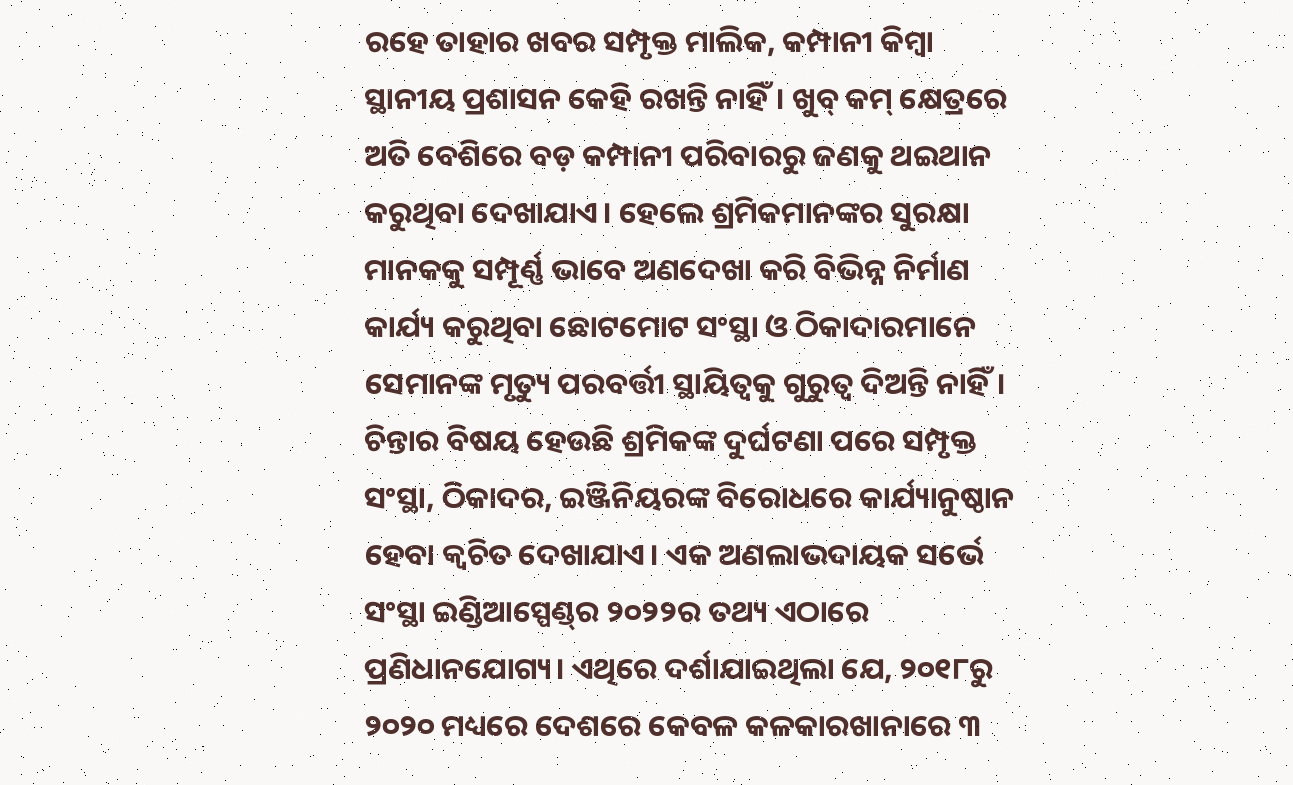ରହେ ତାହାର ଖବର ସମ୍ପୃକ୍ତ ମାଲିକ, କମ୍ପାନୀ କିମ୍ବା ସ୍ଥାନୀୟ ପ୍ରଶାସନ କେହି ରଖନ୍ତି ନାହିଁ। ଖୁବ୍‌ କମ୍‌ କ୍ଷେତ୍ରରେ ଅତି ବେଶିରେ ବଡ଼ କମ୍ପାନୀ ପରିବାରରୁ ଜଣକୁ ଥଇଥାନ କରୁଥିବା ଦେଖାଯାଏ। ହେଲେ ଶ୍ରମିକମାନଙ୍କର ସୁରକ୍ଷା ମାନକକୁ ସମ୍ପୂର୍ଣ୍ଣ ଭାବେ ଅଣଦେଖା କରି ବିଭିନ୍ନ ନିର୍ମାଣ କାର୍ଯ୍ୟ କରୁଥିବା ଛୋଟମୋଟ ସଂସ୍ଥା ଓ ଠିକାଦାରମାନେ ସେମାନଙ୍କ ମୃତ୍ୟୁ ପରବର୍ତ୍ତୀ ସ୍ଥାୟିତ୍ୱକୁ ଗୁରୁତ୍ୱ ଦିଅନ୍ତି ନାହିଁ। ଚିନ୍ତାର ବିଷୟ ହେଉଛି ଶ୍ରମିକଙ୍କ ଦୁର୍ଘଟଣା ପରେ ସମ୍ପୃକ୍ତ ସଂସ୍ଥା, ଠିକାଦର, ଇଞ୍ଜିନିୟରଙ୍କ ବିରୋଧରେ କାର୍ଯ୍ୟାନୁଷ୍ଠାନ ହେବା କ୍ୱଚିତ ଦେଖାଯାଏ। ଏକ ଅଣଲାଭଦାୟକ ସର୍ଭେ ସଂସ୍ଥା ଇଣ୍ଡିଆସ୍ପେଣ୍ଡ୍‌ର ୨୦୨୨ର ତଥ୍ୟ ଏଠାରେ ପ୍ରଣିଧାନଯୋଗ୍ୟ। ଏଥିରେ ଦର୍ଶାଯାଇଥିଲା ଯେ, ୨୦୧୮ରୁ ୨୦୨୦ ମଧ୍ୟରେ ଦେଶରେ କେବଳ କଳକାରଖାନାରେ ୩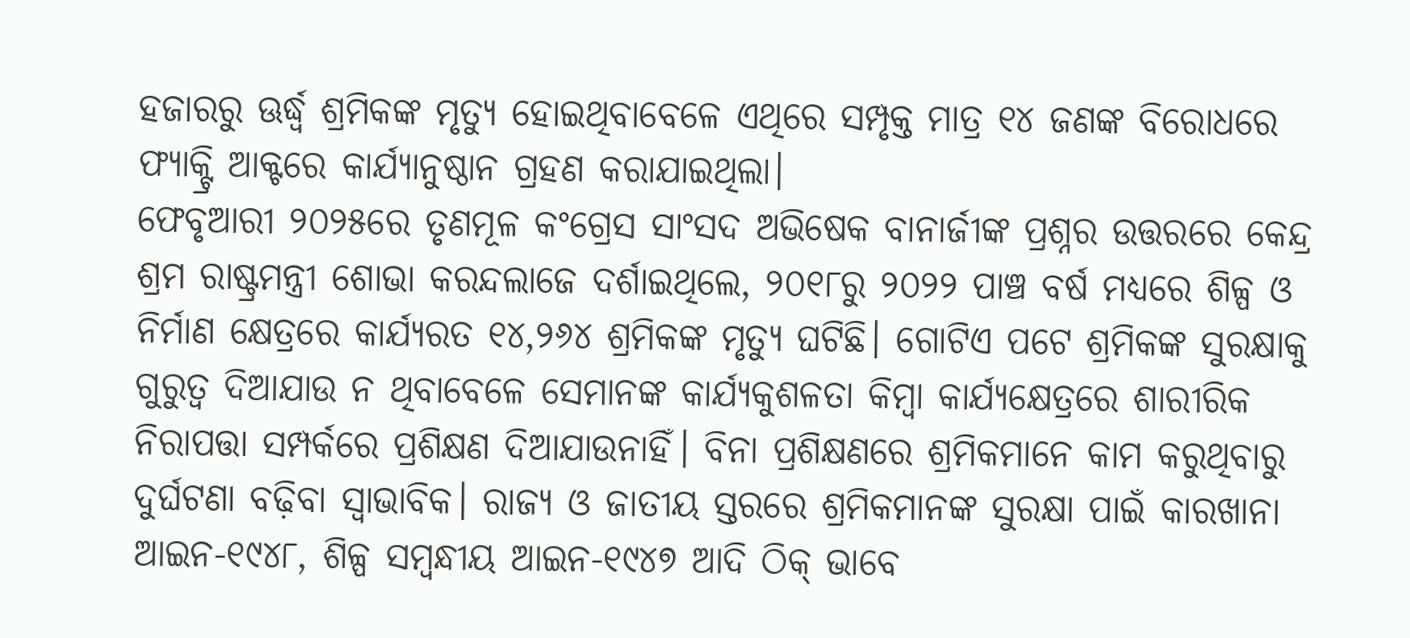ହଜାରରୁ ଊର୍ଦ୍ଧ୍ୱ ଶ୍ରମିକଙ୍କ ମୃତ୍ୟୁ ହୋଇଥିବାବେଳେ ଏଥିରେ ସମ୍ପୃକ୍ତ ମାତ୍ର ୧୪ ଜଣଙ୍କ ବିରୋଧରେ ଫ୍ୟାକ୍ଟ୍ରି ଆକ୍ଟରେ କାର୍ଯ୍ୟାନୁଷ୍ଠାନ ଗ୍ରହଣ କରାଯାଇଥିଲା।
ଫେବୃଆରୀ ୨୦୨୫ରେ ତୃଣମୂଳ କଂଗ୍ରେସ ସାଂସଦ ଅଭିଷେକ ବାନାର୍ଜୀଙ୍କ ପ୍ରଶ୍ନର ଉତ୍ତରରେ କେନ୍ଦ୍ର ଶ୍ରମ ରାଷ୍ଟ୍ରମନ୍ତ୍ରୀ ଶୋଭା କରନ୍ଦଲାଜେ ଦର୍ଶାଇଥିଲେ, ୨୦୧୮ରୁ ୨୦୨୨ ପାଞ୍ଚ ବର୍ଷ ମଧ୍ୟରେ ଶିଳ୍ପ ଓ ନିର୍ମାଣ କ୍ଷେତ୍ରରେ କାର୍ଯ୍ୟରତ ୧୪,୨୬୪ ଶ୍ରମିକଙ୍କ ମୃତ୍ୟୁ ଘଟିଛି। ଗୋଟିଏ ପଟେ ଶ୍ରମିକଙ୍କ ସୁରକ୍ଷାକୁ ଗୁରୁତ୍ୱ ଦିଆଯାଉ ନ ଥିବାବେଳେ ସେମାନଙ୍କ କାର୍ଯ୍ୟକୁଶଳତା କିମ୍ବା କାର୍ଯ୍ୟକ୍ଷେତ୍ରରେ ଶାରୀରିକ ନିରାପତ୍ତା ସମ୍ପର୍କରେ ପ୍ରଶିକ୍ଷଣ ଦିଆଯାଉନାହିଁ। ବିନା ପ୍ରଶିକ୍ଷଣରେ ଶ୍ରମିକମାନେ କାମ କରୁଥିବାରୁ ଦୁର୍ଘଟଣା ବଢ଼ିବା ସ୍ବାଭାବିକ। ରାଜ୍ୟ ଓ ଜାତୀୟ ସ୍ତରରେ ଶ୍ରମିକମାନଙ୍କ ସୁରକ୍ଷା ପାଇଁ କାରଖାନା ଆଇନ-୧୯୪୮, ଶିଳ୍ପ ସମ୍ବନ୍ଧୀୟ ଆଇନ-୧୯୪୭ ଆଦି ଠିକ୍‌ ଭାବେ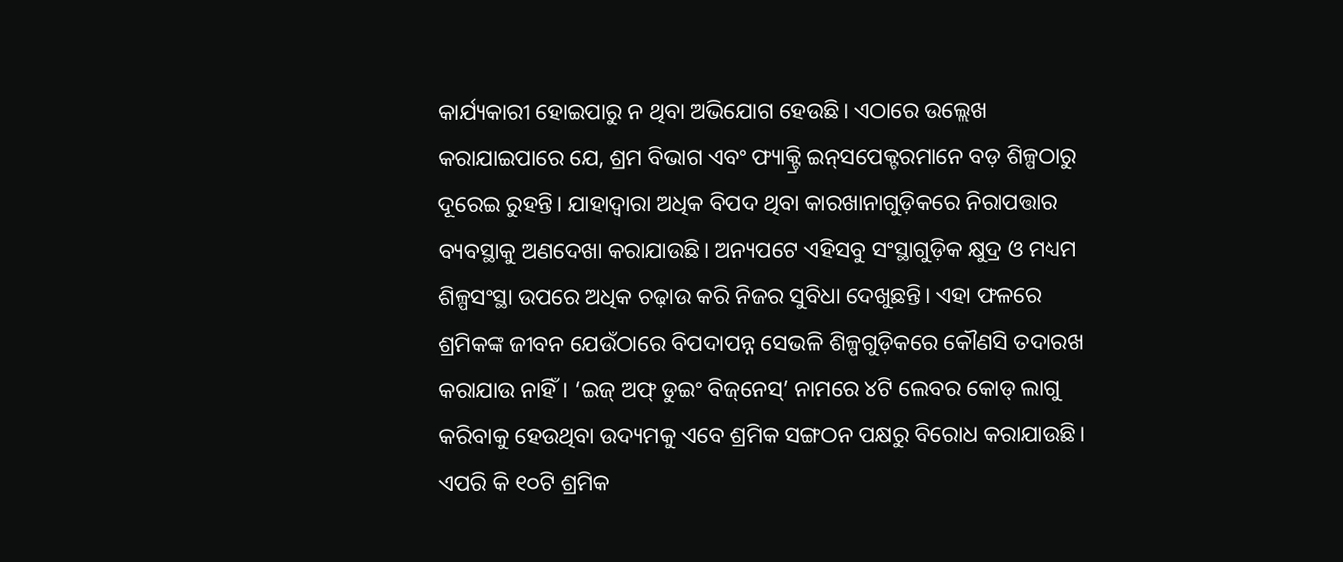କାର୍ଯ୍ୟକାରୀ ହୋଇପାରୁ ନ ଥିବା ଅଭିଯୋଗ ହେଉଛି। ଏଠାରେ ଉଲ୍ଲେଖ କରାଯାଇପାରେ ଯେ, ଶ୍ରମ ବିଭାଗ ଏବଂ ଫ୍ୟାକ୍ଟ୍ରି ଇନ୍‌ସପେକ୍ଟରମାନେ ବଡ଼ ଶିଳ୍ପଠାରୁ ଦୂରେଇ ରୁହନ୍ତି। ଯାହାଦ୍ୱାରା ଅଧିକ ବିପଦ ଥିବା କାରଖାନାଗୁଡ଼ିକରେ ନିରାପତ୍ତାର ବ୍ୟବସ୍ଥାକୁ ଅଣଦେଖା କରାଯାଉଛି। ଅନ୍ୟପଟେ ଏହିସବୁ ସଂସ୍ଥାଗୁଡ଼ିକ କ୍ଷୁଦ୍ର ଓ ମଧ୍ୟମ ଶିଳ୍ପସଂସ୍ଥା ଉପରେ ଅଧିକ ଚଢ଼ାଉ କରି ନିଜର ସୁବିଧା ଦେଖୁଛନ୍ତି। ଏହା ଫଳରେ ଶ୍ରମିକଙ୍କ ଜୀବନ ଯେଉଁଠାରେ ବିପଦାପନ୍ନ ସେଭଳି ଶିଳ୍ପଗୁଡ଼ିକରେ କୌଣସି ତଦାରଖ କରାଯାଉ ନାହିଁ। ‘ଇଜ୍‌ ଅଫ୍‌ ଡୁଇଂ ବିଜ୍‌ନେସ୍‌’ ନାମରେ ୪ଟି ଲେବର କୋଡ୍‌ ଲାଗୁ କରିବାକୁ ହେଉଥିବା ଉଦ୍ୟମକୁ ଏବେ ଶ୍ରମିକ ସଙ୍ଗଠନ ପକ୍ଷରୁ ବିରୋଧ କରାଯାଉଛି। ଏପରି କି ୧୦ଟି ଶ୍ରମିକ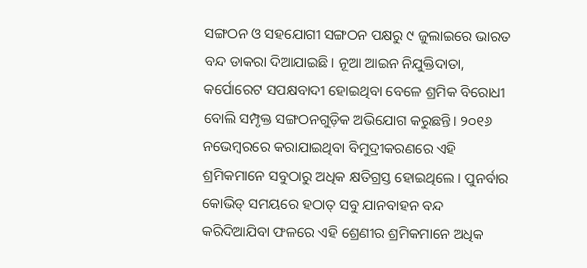ସଙ୍ଗଠନ ଓ ସହଯୋଗୀ ସଙ୍ଗଠନ ପକ୍ଷରୁ ୯ ଜୁଲାଇରେ ଭାରତ ବନ୍ଦ ଡାକରା ଦିଆଯାଇଛି। ନୂଆ ଆଇନ ନିଯୁକ୍ତିଦାତା, କର୍ପୋରେଟ ସପକ୍ଷବାଦୀ ହୋଇଥିବା ବେଳେ ଶ୍ରମିକ ବିରୋଧୀ ବୋଲି ସମ୍ପୃକ୍ତ ସଙ୍ଗଠନଗୁଡ଼ିକ ଅଭିଯୋଗ କରୁଛନ୍ତି। ୨୦୧୬ ନଭେମ୍ବରରେ କରାଯାଇଥିବା ବିମୁଦ୍ରୀକରଣରେ ଏହି ଶ୍ରମିକମାନେ ସବୁଠାରୁ ଅଧିକ କ୍ଷତିଗ୍ରସ୍ତ ହୋଇଥିଲେ। ପୁନର୍ବାର କୋଭିଡ୍‌ ସମୟରେ ହଠାତ୍‌ ସବୁ ଯାନବାହନ ବନ୍ଦ କରିଦିଆଯିବା ଫଳରେ ଏହି ଶ୍ରେଣୀର ଶ୍ରମିକମାନେ ଅଧିକ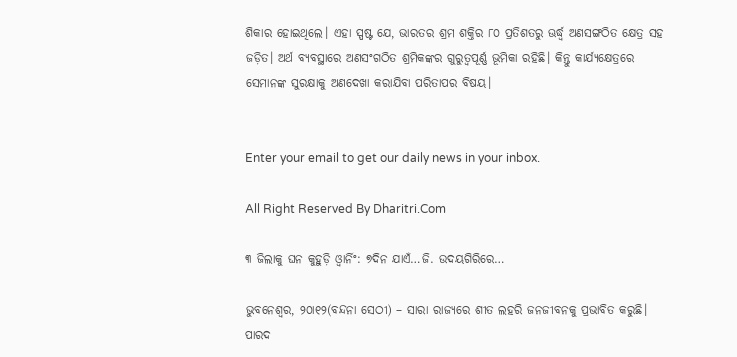ଶିକାର ହୋଇଥିଲେ। ଏହା ସ୍ପଷ୍ଟ ଯେ, ଭାରତର ଶ୍ରମ ଶକ୍ତିର ୮୦ ପ୍ରତିଶତରୁ ଊର୍ଦ୍ଧ୍ୱ ଅଣସଙ୍ଗଠିତ କ୍ଷେତ୍ର ସହ ଜଡ଼ିତ। ଅର୍ଥ ବ୍ୟବସ୍ଥାରେ ଅଣସଂଗଠିତ ଶ୍ରମିକଙ୍କର ଗୁରୁତ୍ୱପୂର୍ଣ୍ଣ ଭୂମିକା ରହିଛି। କିନ୍ତୁ କାର୍ଯ୍ୟକ୍ଷେତ୍ରରେ ସେମାନଙ୍କ ସୁରକ୍ଷାକୁ ଅଣଦେଖା କରାଯିବା ପରିତାପର ବିଷୟ।


Enter your email to get our daily news in your inbox.

All Right Reserved By Dharitri.Com

୩ ଜିଲାକୁ ଘନ କୁହୁଡ଼ି ଓ୍ବାର୍ନିଂ: ୭ଦିନ ଯାଏଁ…ଜି. ଉଦୟଗିରିରେ…

ଭୁବନେଶ୍ୱର, ୨୦ା୧୨(ବନ୍ଦନା ସେଠୀ) – ସାରା ରାଜ୍ୟରେ ଶୀତ ଲହରି ଜନଜୀବନକୁ ପ୍ରଭାବିତ କରୁଛି। ପାରଦ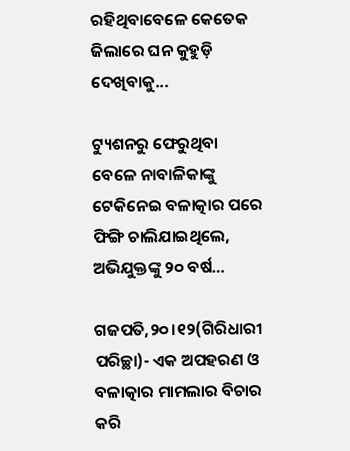ରହିଥିବାବେଳେ କେତେକ ଜିଲାରେ ଘନ କୁହୁଡ଼ି ଦେଖିବାକୁ...

ଟ୍ୟୁଶନରୁ ଫେରୁଥିବା ବେଳେ ନାବାଳିକାଙ୍କୁ ଟେକିନେଇ ବଳାତ୍କାର ପରେ ଫିଙ୍ଗି ଚାଲିଯାଇଥିଲେ, ଅଭିଯୁକ୍ତଙ୍କୁ ୨୦ ବର୍ଷ…

ଗଜପତି,୨୦।୧୨(ଗିରିଧାରୀ ପରିଚ୍ଛା)- ଏକ ଅପହରଣ ଓ ବଳାତ୍କାର ମାମଲାର ବିଚାର କରି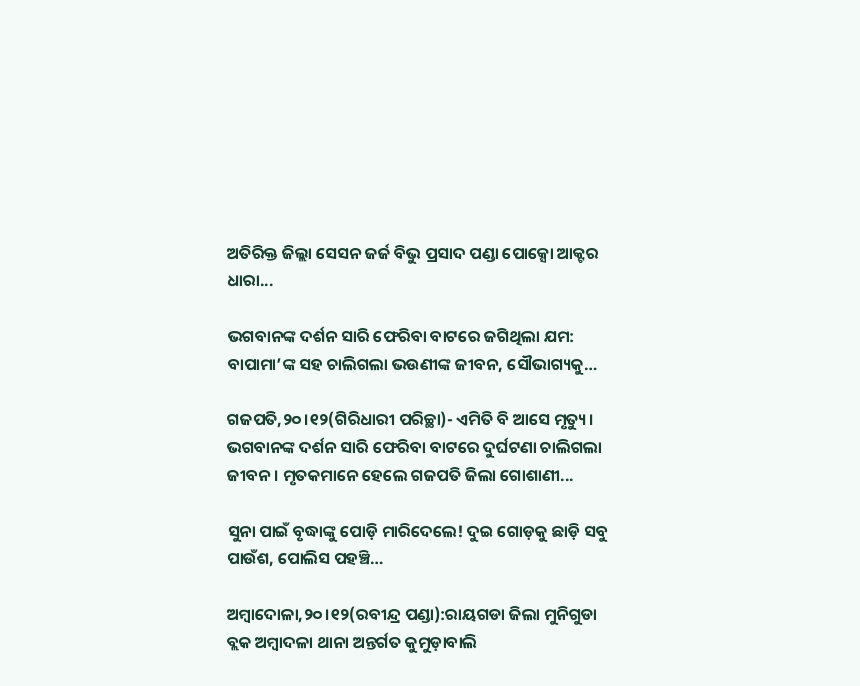ଅତିରିକ୍ତ ଜିଲ୍ଲା ସେସନ ଜର୍ଜ ବିଭୁ ପ୍ରସାଦ ପଣ୍ଡା ପୋକ୍ସୋ ଆକ୍ଟର ଧାରା...

ଭଗବାନଙ୍କ ଦର୍ଶନ ସାରି ଫେରିବା ବାଟରେ ଜଗିଥିଲା ଯମ: ବାପାମା’ଙ୍କ ସହ ଚାଲିଗଲା ଭଉଣୀଙ୍କ ଜୀବନ, ସୌଭାଗ୍ୟକୁ…

ଗଜପତି,୨୦।୧୨(ଗିରିଧାରୀ ପରିଚ୍ଛା)- ଏମିତି ବି ଆସେ ମୃତ୍ୟୁ। ଭଗବାନଙ୍କ ଦର୍ଶନ ସାରି ଫେରିବା ବାଟରେ ଦୁର୍ଘଟଣା ଚାଲିଗଲା ଜୀବନ। ମୃତକମାନେ ହେଲେ ଗଜପତି ଜିଲା ଗୋଶାଣୀ...

ସୁନା ପାଇଁ ବୃଦ୍ଧାଙ୍କୁ ପୋଡ଼ି ମାରିଦେଲେ! ଦୁଇ ଗୋଡ଼କୁ ଛାଡ଼ି ସବୁ ପାଉଁଶ, ପୋଲିସ ପହଞ୍ଚି…

ଅମ୍ବାଦୋଳା,୨୦।୧୨(ରବୀନ୍ଦ୍ର ପଣ୍ଡା):ରାୟଗଡା ଜିଲା ମୁନିଗୁଡା ବ୍ଲକ ଅମ୍ବାଦଳା ଥାନା ଅନ୍ତର୍ଗତ କୁମୁଡ଼ାବାଲି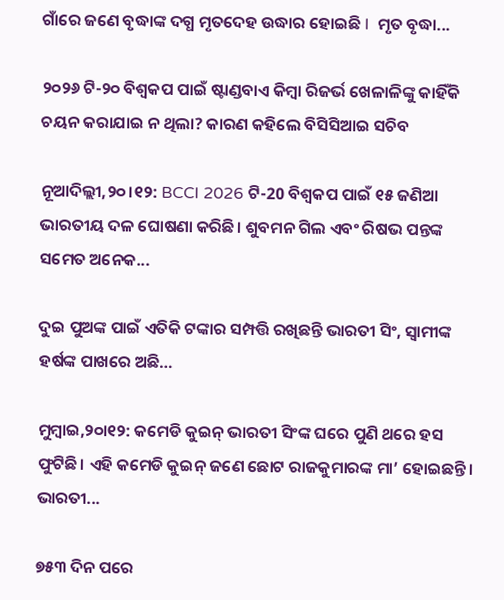ଗାଁରେ ଜଣେ ବୃଦ୍ଧାଙ୍କ ଦଗ୍ଧ ମୃତଦେହ ଉଦ୍ଧାର ହୋଇଛି I  ମୃତ ବୃଦ୍ଧା...

୨୦୨୬ ଟି-୨୦ ବିଶ୍ୱକପ ପାଇଁ ଷ୍ଟାଣ୍ଡବାଏ କିମ୍ବା ରିଜର୍ଭ ଖେଳାଳିଙ୍କୁ କାହିଁକି ଚୟନ କରାଯାଇ ନ ଥିଲା? କାରଣ କହିଲେ ବିସିସିଆଇ ସଚିବ

ନୂଆଦିଲ୍ଲୀ,୨୦।୧୨: BCCI 2026 ଟି-20 ବିଶ୍ୱକପ ପାଇଁ ୧୫ ଜଣିଆ ଭାରତୀୟ ଦଳ ଘୋଷଣା କରିଛି। ଶୁବମନ ଗିଲ ଏବଂ ରିଷଭ ପନ୍ତଙ୍କ ସମେତ ଅନେକ...

ଦୁଇ ପୁଅଙ୍କ ପାଇଁ ଏତିକି ଟଙ୍କାର ସମ୍ପତ୍ତି ରଖିଛନ୍ତି ଭାରତୀ ସିଂ, ସ୍ବାମୀଙ୍କ ହର୍ଷଙ୍କ ପାଖରେ ଅଛି…

ମୁମ୍ବାଇ,୨୦ା୧୨: କମେଡି କୁଇନ୍‌ ଭାରତୀ ସିଂଙ୍କ ଘରେ ପୁଣି ଥରେ ହସ ଫୁଟିଛି। ଏହି କମେଡି କୁଇନ୍‌ ଜଣେ ଛୋଟ ରାଜକୁମାରଙ୍କ ମା’ ହୋଇଛନ୍ତି। ଭାରତୀ...

୭୫୩ ଦିନ ପରେ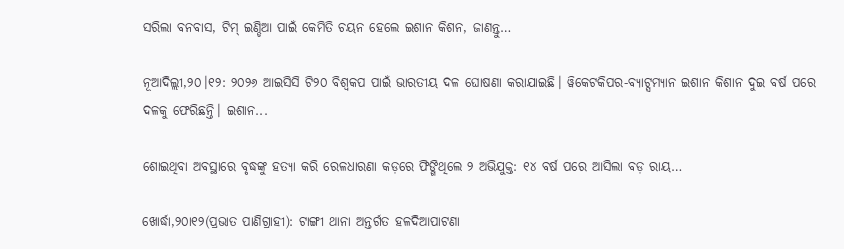ସରିଲା ବନବାସ, ଟିମ୍‌ ଇଣ୍ଡିଆ ପାଇଁ କେମିତି ଚୟନ ହେଲେ ଇଶାନ କିଶନ, ଜାଣନ୍ତୁ…

ନୂଆଦିଲ୍ଲୀ,୨୦।୧୨: ୨୦୨୬ ଆଇସିସି ଟି୨୦ ବିଶ୍ୱକପ ପାଇଁ ଭାରତୀୟ ଦଳ ଘୋଷଣା କରାଯାଇଛି। ୱିକେଟକିପର-ବ୍ୟାଟ୍ସମ୍ୟାନ ଇଶାନ କିଶାନ ଦୁଇ ବର୍ଷ ପରେ ଦଳକୁ ଫେରିଛନ୍ତି। ଇଶାନ...

ଶୋଇଥିବା ଅବସ୍ଥାରେ ବୃଦ୍ଧଙ୍କୁ ହତ୍ୟା କରି ରେଳଧାରଣା କଡ଼ରେ ଫିଙ୍ଗିଥିଲେ ୨ ଅଭିଯୁକ୍ତ: ୧୪ ବର୍ଷ ପରେ ଆସିଲା ବଡ଼ ରାୟ…

ଖୋର୍ଦ୍ଧା,୨୦ା୧୨(ପ୍ରଭାତ ପାଣିଗ୍ରାହୀ): ଟାଙ୍ଗୀ ଥାନା ଅନ୍ତର୍ଗତ ହଳଦିଆପାଟଣା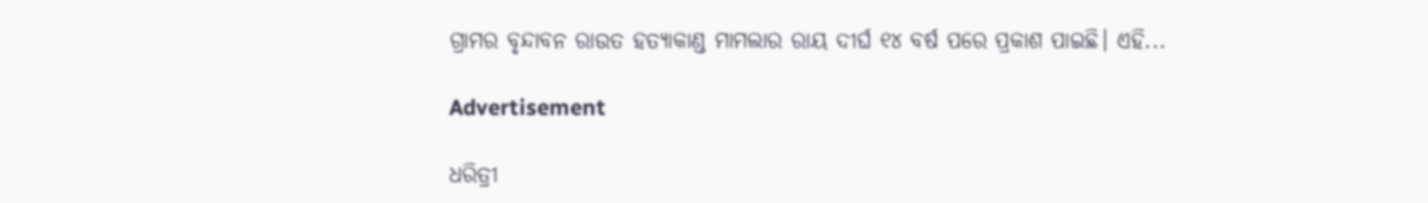ଗ୍ରାମର ବୃନ୍ଦାବନ ରାଉତ ହତ୍ୟାକାଣ୍ଡ ମାମଲାର ରାୟ ଦୀର୍ଘ ୧୪ ବର୍ଷ ପରେ ପ୍ରକାଶ ପାଇଛି। ଏହି...

Advertisement

ଧରିତ୍ରୀ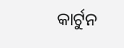କାର୍ଟୁନ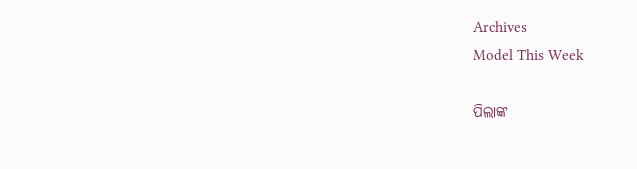Archives
Model This Week

ପିଲାଙ୍କ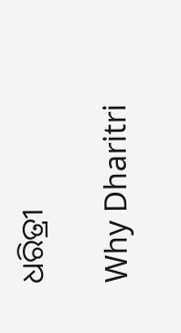ଧରିତ୍ରୀ

Why Dharitri